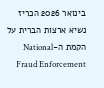בינואר 2026 הכריז נשיא ארצות הברית על הקמת ה-National Fraud Enforcement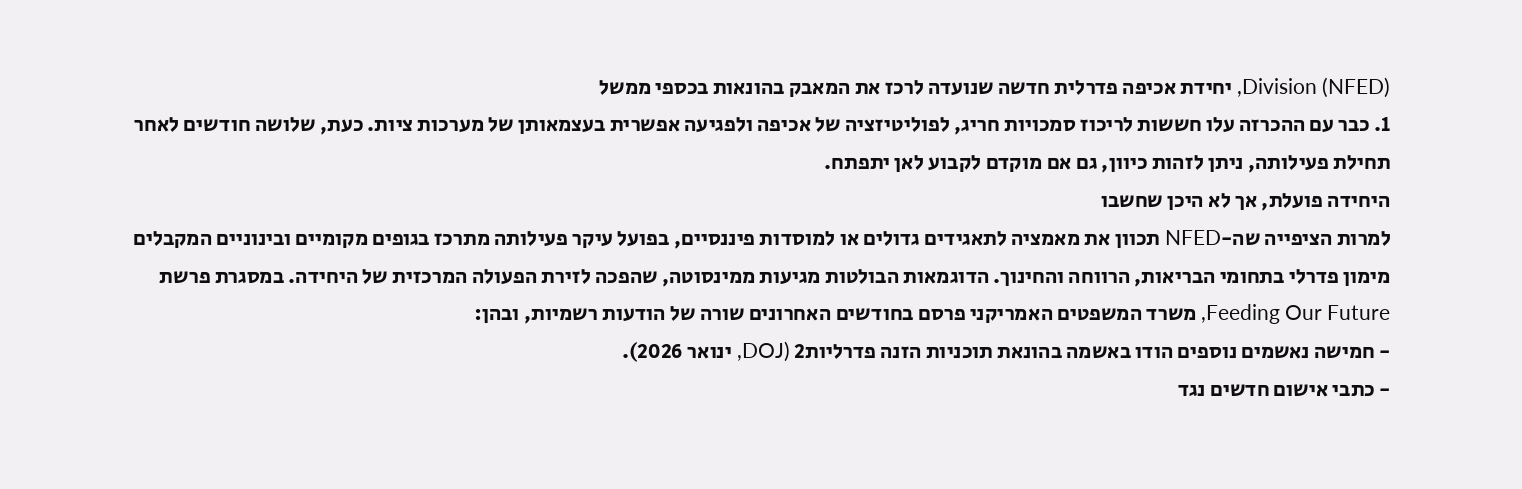Division (NFED), יחידת אכיפה פדרלית חדשה שנועדה לרכז את המאבק בהונאות בכספי ממשל
1. כבר עם ההכרזה עלו חששות לריכוז סמכויות חריג, לפוליטיזציה של אכיפה ולפגיעה אפשרית בעצמאותן של מערכות ציות. כעת, שלושה חודשים לאחר תחילת פעילותה, ניתן לזהות כיוון, גם אם מוקדם לקבוע לאן יתפתח.
היחידה פועלת, אך לא היכן שחשבו
למרות הציפייה שה-NFED תכוון את מאמציה לתאגידים גדולים או למוסדות פיננסיים, בפועל עיקר פעילותה מתרכז בגופים מקומיים ובינוניים המקבלים מימון פדרלי בתחומי הבריאות, הרווחה והחינוך. הדוגמאות הבולטות מגיעות ממינסוטה, שהפכה לזירת הפעולה המרכזית של היחידה. במסגרת פרשת Feeding Our Future, משרד המשפטים האמריקני פרסם בחודשים האחרונים שורה של הודעות רשמיות, ובהן:
- חמישה נאשמים נוספים הודו באשמה בהונאת תוכניות הזנה פדרליות2 (DOJ, ינואר 2026).
- כתבי אישום חדשים נגד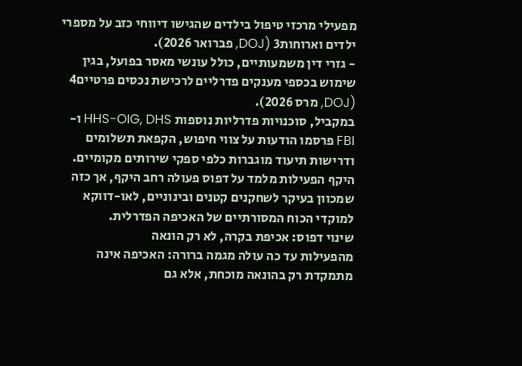מפעילי מרכזי טיפול בילדים שהגישו דיווחי כזב על מספרי ילדים וארוחות3 (DOJ, פברואר 2026).
- גזרי דין משמעותיים, כולל עונשי מאסר בפועל, בגין שימוש בכספי מענקים פדרליים לרכישת נכסים פרטיים4 (DOJ, מרס 2026).
במקביל, סוכנויות פדרליות נוספות HHS-OIG, DHS ו-FBI פרסמו הודעות על צווי חיפוש, הקפאת תשלומים ודרישות תיעוד מוגברות כלפי ספקי שירותים מקומיים.
היקף הפעילות מלמד על דפוס פעולה רחב היקף, אך כזה שמכוון בעיקר לשחקנים קטנים ובינוניים, לאו-דווקא למוקדי הכוח המסורתיים של האכיפה הפדרלית.
שינוי דפוס: אכיפת בקרה, לא רק הונאה
מהפעילות עד כה עולה מגמה ברורה: האכיפה אינה מתמקדת רק בהונאה מוכחת, אלא גם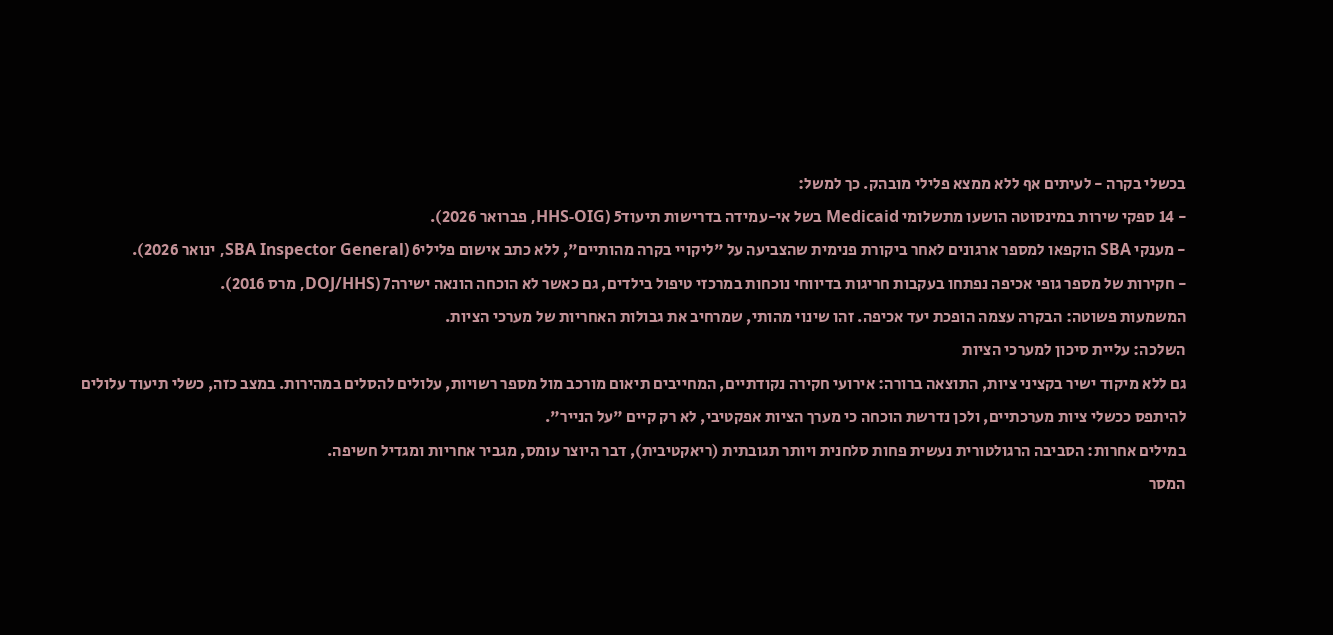בכשלי בקרה - לעיתים אף ללא ממצא פלילי מובהק. כך למשל:
- 14 ספקי שירות במינסוטה הושעו מתשלומי Medicaid בשל אי-עמידה בדרישות תיעוד5 (HHS-OIG, פברואר 2026).
- מענקי SBA הוקפאו למספר ארגונים לאחר ביקורת פנימית שהצביעה על "ליקויי בקרה מהותיים", ללא כתב אישום פלילי6 (SBA Inspector General, ינואר 2026).
- חקירות של מספר גופי אכיפה נפתחו בעקבות חריגות בדיווחי נוכחות במרכזי טיפול בילדים, גם כאשר לא הוכחה הונאה ישירה7 (DOJ/HHS, מרס 2016).
המשמעות פשוטה: הבקרה עצמה הופכת יעד אכיפה. זהו שינוי מהותי, שמרחיב את גבולות האחריות של מערכי הציות.
השלכה: עליית סיכון למערכי הציות
גם ללא מיקוד ישיר בקציני ציות, התוצאה ברורה: אירועי חקירה נקודתיים, המחייבים תיאום מורכב מול מספר רשויות, עלולים להסלים במהירות. במצב כזה, כשלי תיעוד עלולים להיתפס ככשלי ציות מערכתיים, ולכן נדרשת הוכחה כי מערך הציות אפקטיבי, לא רק קיים "על הנייר".
במילים אחרות: הסביבה הרגולטורית נעשית פחות סלחנית ויותר תגובתית (ריאקטיבית), דבר היוצר עומס, מגביר אחריות ומגדיל חשיפה.
המסר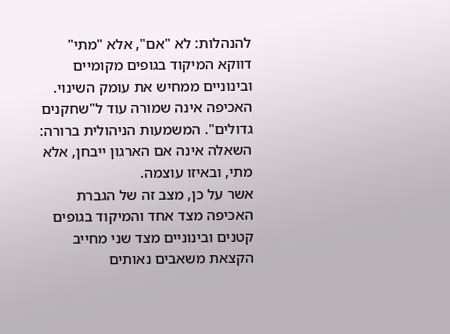להנהלות: לא "אם", אלא "מתי"
דווקא המיקוד בגופים מקומיים ובינוניים ממחיש את עומק השינוי. האכיפה אינה שמורה עוד ל"שחקנים גדולים". המשמעות הניהולית ברורה: השאלה אינה אם הארגון ייבחן, אלא מתי, ובאיזו עוצמה.
אשר על כן, מצב זה של הגברת האכיפה מצד אחד והמיקוד בגופים קטנים ובינוניים מצד שני מחייב הקצאת משאבים נאותים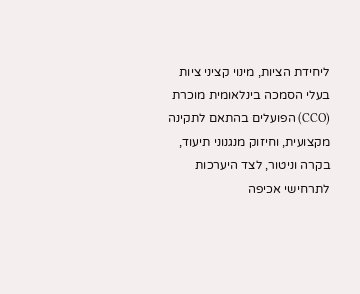ליחידת הציות, מינוי קציני ציות בעלי הסמכה בינלאומית מוכרת (CCO) הפועלים בהתאם לתקינה מקצועית, וחיזוק מנגנוני תיעוד, בקרה וניטור, לצד היערכות לתרחישי אכיפה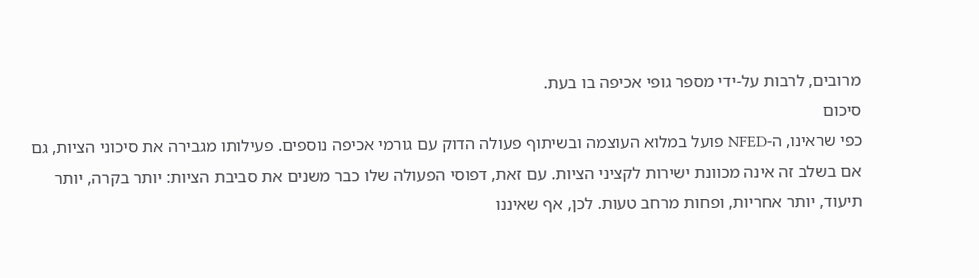מרובים, לרבות על-ידי מספר גופי אכיפה בו בעת.
סיכום
כפי שראינו, ה-NFED פועל במלוא העוצמה ובשיתוף פעולה הדוק עם גורמי אכיפה נוספים. פעילותו מגבירה את סיכוני הציות, גם אם בשלב זה אינה מכוונת ישירות לקציני הציות. עם זאת, דפוסי הפעולה שלו כבר משנים את סביבת הציות: יותר בקרה, יותר תיעוד, יותר אחריות, ופחות מרחב טעות. לכן, אף שאיננו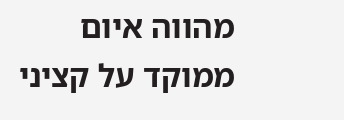מהווה איום ממוקד על קציני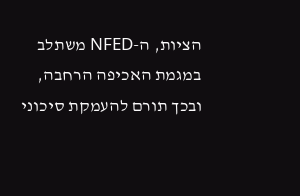הציות, ה-NFED משתלב במגמת האכיפה הרחבה, ובכך תורם להעמקת סיכוני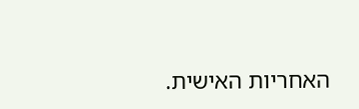האחריות האישית.